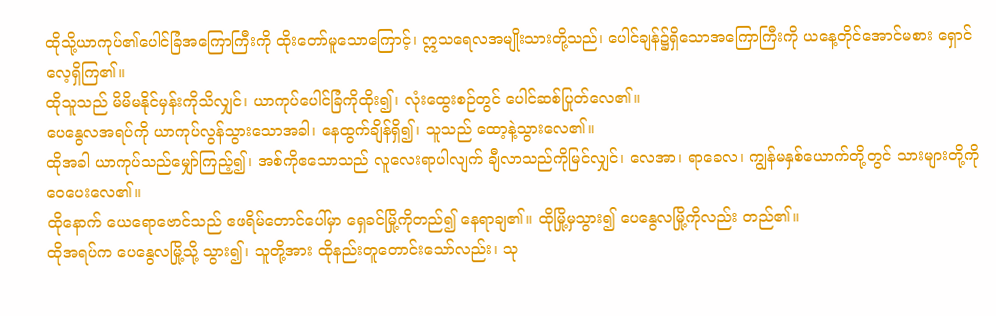ထိုသို့ယာကုပ်၏ပေါင်ခြံအကြောကြီးကို ထိုးတော်မူသောကြောင့်၊ ဣသရေလအမျိုးသားတို့သည်၊ ပေါင်ချန်၌ရှိသောအကြောကြီးကို ယနေ့တိုင်အောင်မစား ရှောင်လေ့ရှိကြ၏။
ထိုသူသည် မိမိမနိုင်မှန်းကိုသိလျှင်၊ ယာကုပ်ပေါင်ခြံကိုထိုး၍၊ လုံးထွေးစဉ်တွင် ပေါင်ဆစ်ပြုတ်လေ၏။
ပေနွေလအရပ်ကို ယာကုပ်လွန်သွားသောအခါ၊ နေထွက်ချိန်ရှိ၍၊ သူသည် ထော့နဲ့သွားလေ၏။
ထိုအခါ ယာကုပ်သည်မျှော်ကြည့်၍၊ အစ်ကိုဧသောသည် လူလေးရာပါလျက် ချီလာသည်ကိုမြင်လျှင်၊ လေအာ၊ ရာခေလ၊ ကျွန်မနှစ်ယောက်တို့တွင် သားများတို့ကိုဝေပေးလေ၏။
ထိုနောက် ယေရောဗောင်သည် ဧဖရိမ်တောင်ပေါ်မှာ ရှေခင်မြို့ကိုတည်၍ နေရာချ၏။ ထိုမြို့မှသွား၍ ပေနွေလမြို့ကိုလည်း တည်၏။
ထိုအရပ်က ပေနွေလမြို့သို့ သွား၍၊ သူတို့အား ထိုနည်းတူတောင်းသော်လည်း၊ သု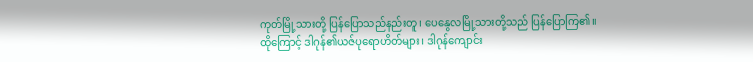ကုတ်မြို့သားတို့ ပြန်ပြောသည်နည်းတူ၊ ပေနွေလမြို့သားတို့သည် ပြန်ပြောကြ၏။
ထိုကြောင့် ဒါဂုန်၏ယဇ်ပုရောဟိတ်များ၊ ဒါဂုန်ကျောင်း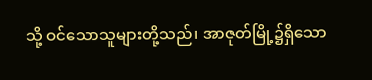သို့ ဝင်သောသူများတို့သည်၊ အာဇုတ်မြို့၌ရှိသော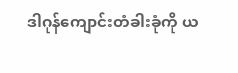ဒါဂုန်ကျောင်းတံခါးခုံကို ယ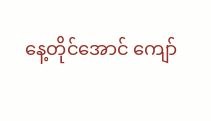နေ့တိုင်အောင် ကျော်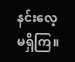နင်းလေ့မရှိကြ။